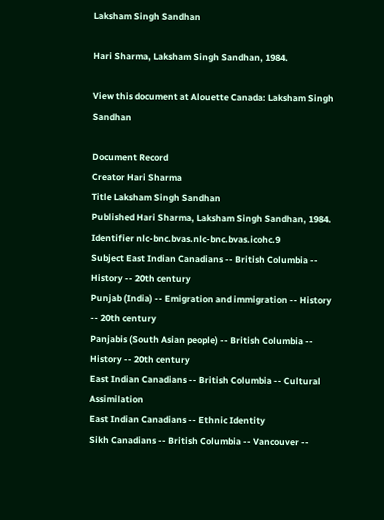Laksham Singh Sandhan

Hari Sharma, Laksham Singh Sandhan, 1984.

View this document at Alouette Canada: Laksham Singh Sandhan

Document Record
Creator Hari Sharma
Title Laksham Singh Sandhan
Published Hari Sharma, Laksham Singh Sandhan, 1984.
Identifier nlc-bnc.bvas.nlc-bnc.bvas.icohc.9
Subject East Indian Canadians -- British Columbia -- History -- 20th century
Punjab (India) -- Emigration and immigration -- History -- 20th century
Panjabis (South Asian people) -- British Columbia -- History -- 20th century
East Indian Canadians -- British Columbia -- Cultural Assimilation
East Indian Canadians -- Ethnic Identity
Sikh Canadians -- British Columbia -- Vancouver --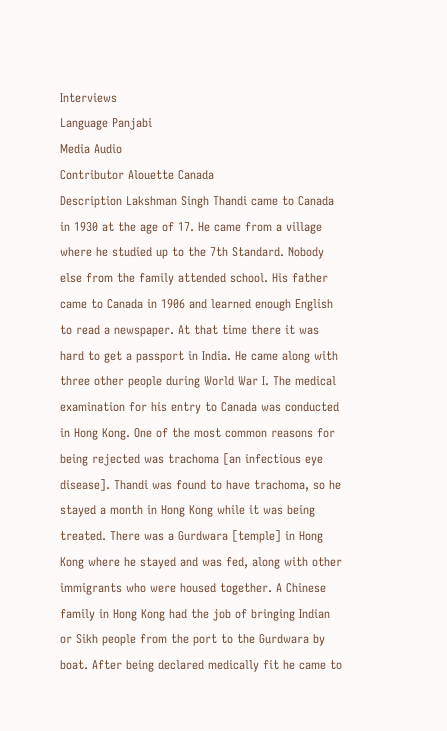Interviews
Language Panjabi
Media Audio
Contributor Alouette Canada
Description Lakshman Singh Thandi came to Canada in 1930 at the age of 17. He came from a village where he studied up to the 7th Standard. Nobody else from the family attended school. His father came to Canada in 1906 and learned enough English to read a newspaper. At that time there it was hard to get a passport in India. He came along with three other people during World War I. The medical examination for his entry to Canada was conducted in Hong Kong. One of the most common reasons for being rejected was trachoma [an infectious eye disease]. Thandi was found to have trachoma, so he stayed a month in Hong Kong while it was being treated. There was a Gurdwara [temple] in Hong Kong where he stayed and was fed, along with other immigrants who were housed together. A Chinese family in Hong Kong had the job of bringing Indian or Sikh people from the port to the Gurdwara by boat. After being declared medically fit he came to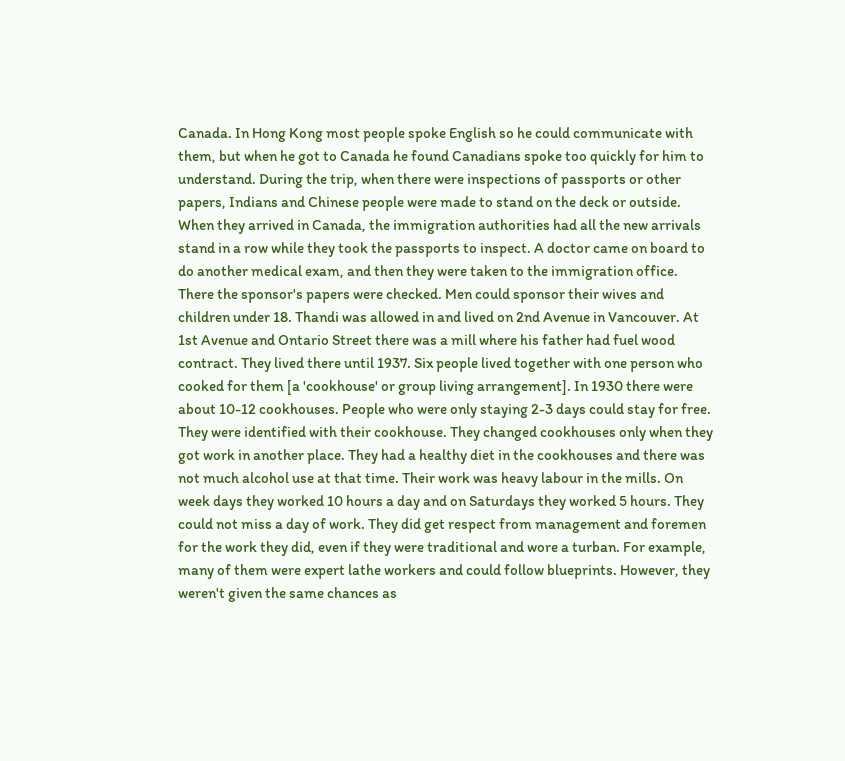Canada. In Hong Kong most people spoke English so he could communicate with them, but when he got to Canada he found Canadians spoke too quickly for him to understand. During the trip, when there were inspections of passports or other papers, Indians and Chinese people were made to stand on the deck or outside. When they arrived in Canada, the immigration authorities had all the new arrivals stand in a row while they took the passports to inspect. A doctor came on board to do another medical exam, and then they were taken to the immigration office. There the sponsor's papers were checked. Men could sponsor their wives and children under 18. Thandi was allowed in and lived on 2nd Avenue in Vancouver. At 1st Avenue and Ontario Street there was a mill where his father had fuel wood contract. They lived there until 1937. Six people lived together with one person who cooked for them [a 'cookhouse' or group living arrangement]. In 1930 there were about 10-12 cookhouses. People who were only staying 2-3 days could stay for free. They were identified with their cookhouse. They changed cookhouses only when they got work in another place. They had a healthy diet in the cookhouses and there was not much alcohol use at that time. Their work was heavy labour in the mills. On week days they worked 10 hours a day and on Saturdays they worked 5 hours. They could not miss a day of work. They did get respect from management and foremen for the work they did, even if they were traditional and wore a turban. For example, many of them were expert lathe workers and could follow blueprints. However, they weren't given the same chances as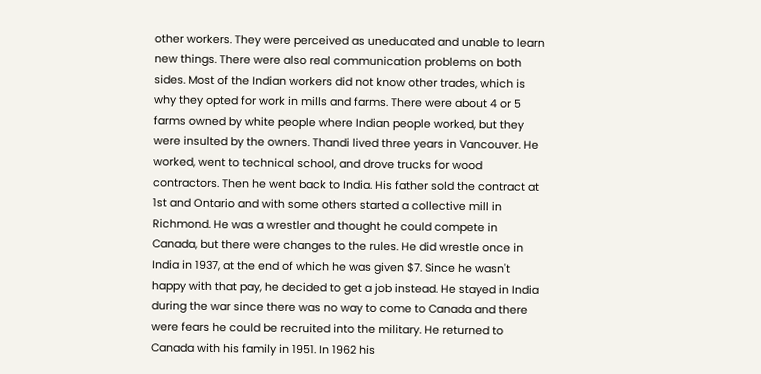other workers. They were perceived as uneducated and unable to learn new things. There were also real communication problems on both sides. Most of the Indian workers did not know other trades, which is why they opted for work in mills and farms. There were about 4 or 5 farms owned by white people where Indian people worked, but they were insulted by the owners. Thandi lived three years in Vancouver. He worked, went to technical school, and drove trucks for wood contractors. Then he went back to India. His father sold the contract at 1st and Ontario and with some others started a collective mill in Richmond. He was a wrestler and thought he could compete in Canada, but there were changes to the rules. He did wrestle once in India in 1937, at the end of which he was given $7. Since he wasn't happy with that pay, he decided to get a job instead. He stayed in India during the war since there was no way to come to Canada and there were fears he could be recruited into the military. He returned to Canada with his family in 1951. In 1962 his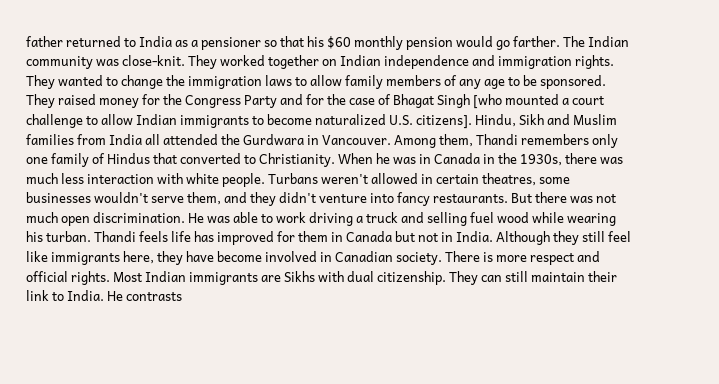father returned to India as a pensioner so that his $60 monthly pension would go farther. The Indian community was close-knit. They worked together on Indian independence and immigration rights. They wanted to change the immigration laws to allow family members of any age to be sponsored. They raised money for the Congress Party and for the case of Bhagat Singh [who mounted a court challenge to allow Indian immigrants to become naturalized U.S. citizens]. Hindu, Sikh and Muslim families from India all attended the Gurdwara in Vancouver. Among them, Thandi remembers only one family of Hindus that converted to Christianity. When he was in Canada in the 1930s, there was much less interaction with white people. Turbans weren't allowed in certain theatres, some businesses wouldn't serve them, and they didn't venture into fancy restaurants. But there was not much open discrimination. He was able to work driving a truck and selling fuel wood while wearing his turban. Thandi feels life has improved for them in Canada but not in India. Although they still feel like immigrants here, they have become involved in Canadian society. There is more respect and official rights. Most Indian immigrants are Sikhs with dual citizenship. They can still maintain their link to India. He contrasts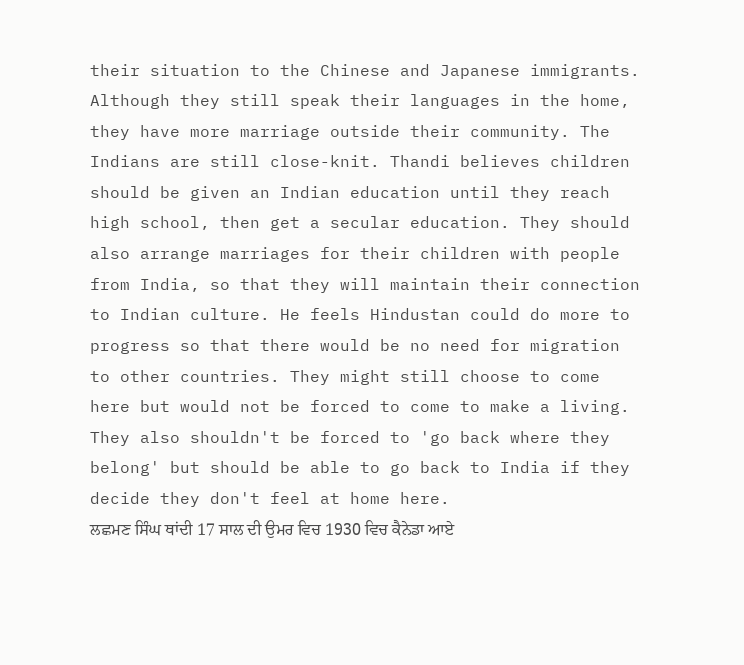their situation to the Chinese and Japanese immigrants. Although they still speak their languages in the home, they have more marriage outside their community. The Indians are still close-knit. Thandi believes children should be given an Indian education until they reach high school, then get a secular education. They should also arrange marriages for their children with people from India, so that they will maintain their connection to Indian culture. He feels Hindustan could do more to progress so that there would be no need for migration to other countries. They might still choose to come here but would not be forced to come to make a living. They also shouldn't be forced to 'go back where they belong' but should be able to go back to India if they decide they don't feel at home here.
ਲਛਮਣ ਸਿੰਘ ਥਾਂਦੀ 17 ਸਾਲ ਦੀ ਉਮਰ ਵਿਚ 1930 ਵਿਚ ਕੈਨੇਡਾ ਆਏ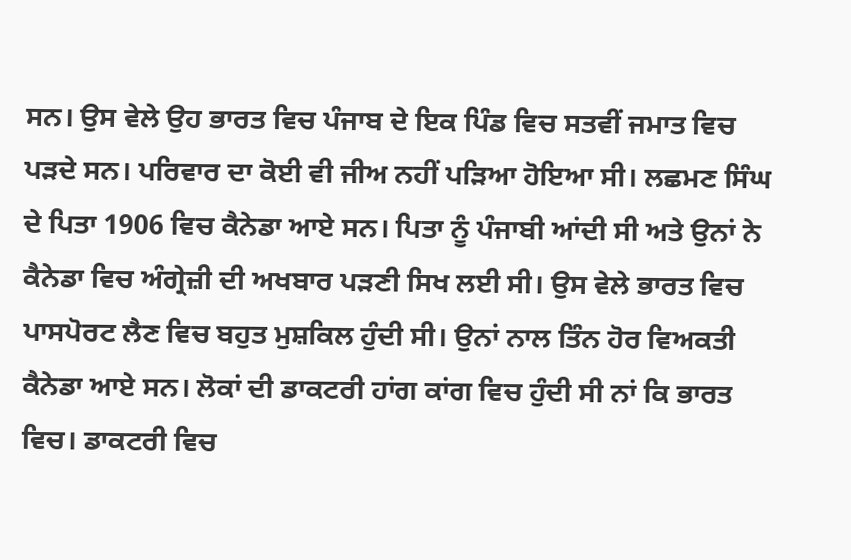ਸਨ। ਉਸ ਵੇਲੇ ਉਹ ਭਾਰਤ ਵਿਚ ਪੰਜਾਬ ਦੇ ਇਕ ਪਿੰਡ ਵਿਚ ਸਤਵੀਂ ਜਮਾਤ ਵਿਚ ਪੜਦੇ ਸਨ। ਪਰਿਵਾਰ ਦਾ ਕੋਈ ਵੀ ਜੀਅ ਨਹੀਂ ਪੜਿਆ ਹੋਇਆ ਸੀ। ਲਛਮਣ ਸਿੰਘ ਦੇ ਪਿਤਾ 1906 ਵਿਚ ਕੈਨੇਡਾ ਆਏ ਸਨ। ਪਿਤਾ ਨੂੰ ਪੰਜਾਬੀ ਆਂਦੀ ਸੀ ਅਤੇ ਉਨਾਂ ਨੇ ਕੈਨੇਡਾ ਵਿਚ ਅੰਗ੍ਰੇਜ਼ੀ ਦੀ ਅਖਬਾਰ ਪੜਣੀ ਸਿਖ ਲਈ ਸੀ। ਉਸ ਵੇਲੇ ਭਾਰਤ ਵਿਚ ਪਾਸਪੋਰਟ ਲੈਣ ਵਿਚ ਬਹੁਤ ਮੁਸ਼ਕਿਲ ਹੁੰਦੀ ਸੀ। ਉਨਾਂ ਨਾਲ ਤਿੰਨ ਹੋਰ ਵਿਅਕਤੀ ਕੈਨੇਡਾ ਆਏ ਸਨ। ਲੋਕਾਂ ਦੀ ਡਾਕਟਰੀ ਹਾਂਗ ਕਾਂਗ ਵਿਚ ਹੁੰਦੀ ਸੀ ਨਾਂ ਕਿ ਭਾਰਤ ਵਿਚ। ਡਾਕਟਰੀ ਵਿਚ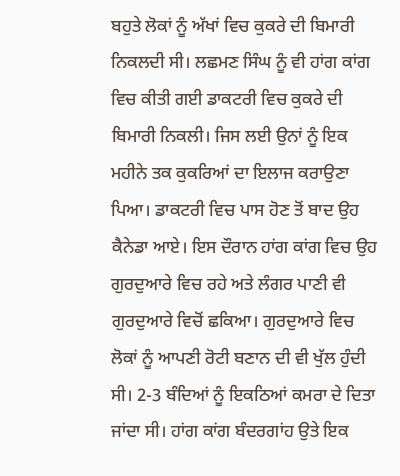ਬਹੁਤੇ ਲੋਕਾਂ ਨੂੰ ਅੱਖਾਂ ਵਿਚ ਕੁਕਰੇ ਦੀ ਬਿਮਾਰੀ ਨਿਕਲਦੀ ਸੀ। ਲਛਮਣ ਸਿੰਘ ਨੂੰ ਵੀ ਹਾਂਗ ਕਾਂਗ ਵਿਚ ਕੀਤੀ ਗਈ ਡਾਕਟਰੀ ਵਿਚ ਕੁਕਰੇ ਦੀ ਬਿਮਾਰੀ ਨਿਕਲੀ। ਜਿਸ ਲਈ ਉਨਾਂ ਨੂੰ ਇਕ ਮਹੀਨੇ ਤਕ ਕੁਕਰਿਆਂ ਦਾ ਇਲਾਜ ਕਰਾਉਣਾ ਪਿਆ। ਡਾਕਟਰੀ ਵਿਚ ਪਾਸ ਹੋਣ ਤੋਂ ਬਾਦ ਉਹ ਕੈਨੇਡਾ ਆਏ। ਇਸ ਦੌਰਾਨ ਹਾਂਗ ਕਾਂਗ ਵਿਚ ਉਹ ਗੁਰਦੁਆਰੇ ਵਿਚ ਰਹੇ ਅਤੇ ਲੰਗਰ ਪਾਣੀ ਵੀ ਗੁਰਦੁਆਰੇ ਵਿਚੋਂ ਛਕਿਆ। ਗੁਰਦੁਆਰੇ ਵਿਚ ਲੋਕਾਂ ਨੂੰ ਆਪਣੀ ਰੋਟੀ ਬਣਾਨ ਦੀ ਵੀ ਖੁੱਲ ਹੁੰਦੀ ਸੀ। 2-3 ਬੰਦਿਆਂ ਨੂੰ ਇਕਠਿਆਂ ਕਮਰਾ ਦੇ ਦਿਤਾ ਜਾਂਦਾ ਸੀ। ਹਾਂਗ ਕਾਂਗ ਬੰਦਰਗਾਂਹ ਉਤੇ ਇਕ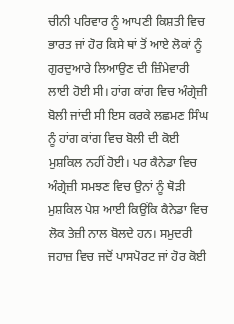ਚੀਨੀ ਪਰਿਵਾਰ ਨੂੰ ਆਪਣੀ ਕਿਸ਼ਤੀ ਵਿਚ ਭਾਰਤ ਜਾਂ ਹੋਰ ਕਿਸੇ ਥਾਂ ਤੋਂ ਆਏ ਲੋਕਾਂ ਨੂੰ ਗੁਰਦੁਆਰੇ ਲਿਆਉਣ ਦੀ ਜ਼ਿੰਮੇਵਾਰੀ ਲਾਈ ਹੋਈ ਸੀ। ਹਾਂਗ ਕਾਂਗ ਵਿਚ ਅੰਗ੍ਰੇਜ਼ੀ ਬੋਲੀ ਜਾਂਦੀ ਸੀ ਇਸ ਕਰਕੇ ਲਛਮਣ ਸਿੰਘ ਨੂੰ ਹਾਂਗ ਕਾਂਗ ਵਿਚ ਬੋਲੀ ਦੀ ਕੋਈ ਮੁਸ਼ਕਿਲ ਨਹੀਂ ਹੋਈ। ਪਰ ਕੈਨੇਡਾ ਵਿਚ ਅੰਗ੍ਰੇਜ਼ੀ ਸਮਝਣ ਵਿਚ ਉਨਾਂ ਨੂੰ ਥੋੜੀ ਮੁਸ਼ਕਿਲ ਪੇਸ਼ ਆਈ ਕਿਉਂਕਿ ਕੈਨੇਡਾ ਵਿਚ ਲੋਕ ਤੇਜ਼ੀ ਨਾਲ ਬੋਲਦੇ ਹਨ। ਸਮੁਦਰੀ ਜਹਾਜ਼ ਵਿਚ ਜਦੋਂ ਪਾਸਪੋਰਟ ਜਾਂ ਹੋਰ ਕੋਈ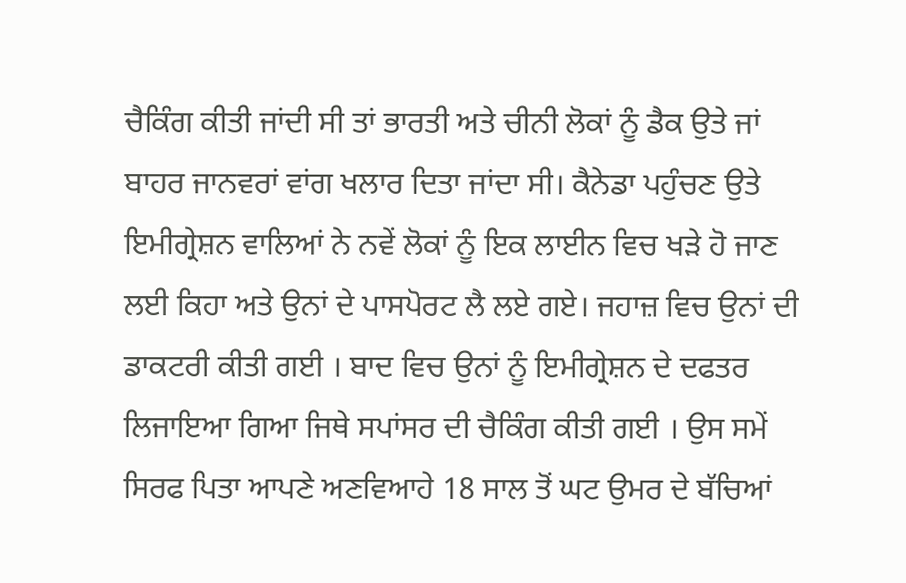ਚੈਕਿੰਗ ਕੀਤੀ ਜਾਂਦੀ ਸੀ ਤਾਂ ਭਾਰਤੀ ਅਤੇ ਚੀਨੀ ਲੋਕਾਂ ਨੂੰ ਡੈਕ ਉਤੇ ਜਾਂ ਬਾਹਰ ਜਾਨਵਰਾਂ ਵਾਂਗ ਖਲਾਰ ਦਿਤਾ ਜਾਂਦਾ ਸੀ। ਕੈਨੇਡਾ ਪਹੁੰਚਣ ਉਤੇ ਇਮੀਗ੍ਰੇਸ਼ਨ ਵਾਲਿਆਂ ਨੇ ਨਵੇਂ ਲੋਕਾਂ ਨੂੰ ਇਕ ਲਾਈਨ ਵਿਚ ਖੜੇ ਹੋ ਜਾਣ ਲਈ ਕਿਹਾ ਅਤੇ ਉਨਾਂ ਦੇ ਪਾਸਪੋਰਟ ਲੈ ਲਏ ਗਏ। ਜਹਾਜ਼ ਵਿਚ ਉਨਾਂ ਦੀ ਡਾਕਟਰੀ ਕੀਤੀ ਗਈ । ਬਾਦ ਵਿਚ ਉਨਾਂ ਨੂੰ ਇਮੀਗ੍ਰੇਸ਼ਨ ਦੇ ਦਫਤਰ ਲਿਜਾਇਆ ਗਿਆ ਜਿਥੇ ਸਪਾਂਸਰ ਦੀ ਚੈਕਿੰਗ ਕੀਤੀ ਗਈ । ਉਸ ਸਮੇਂ ਸਿਰਫ ਪਿਤਾ ਆਪਣੇ ਅਣਵਿਆਹੇ 18 ਸਾਲ ਤੋਂ ਘਟ ਉਮਰ ਦੇ ਬੱਚਿਆਂ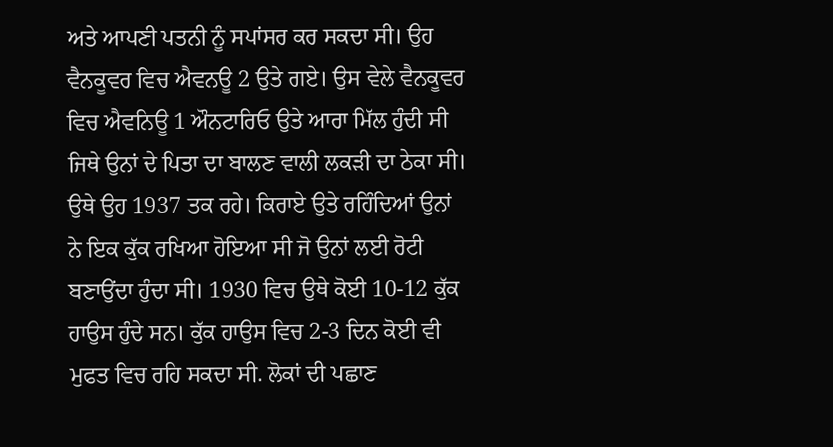ਅਤੇ ਆਪਣੀ ਪਤਨੀ ਨੂੰ ਸਪਾਂਸਰ ਕਰ ਸਕਦਾ ਸੀ। ਉਹ ਵੈਨਕੂਵਰ ਵਿਚ ਐਵਨਊ 2 ਉਤੇ ਗਏ। ਉਸ ਵੇਲੇ ਵੈਨਕੂਵਰ ਵਿਚ ਐਵਨਿਊ 1 ਔਨਟਾਰਿਓ ਉਤੇ ਆਰਾ ਮਿੱਲ ਹੁੰਦੀ ਸੀ ਜਿਥੇ ਉਨਾਂ ਦੇ ਪਿਤਾ ਦਾ ਬਾਲਣ ਵਾਲੀ ਲਕੜੀ ਦਾ ਠੇਕਾ ਸੀ। ਉਥੇ ਉਹ 1937 ਤਕ ਰਹੇ। ਕਿਰਾਏ ਉਤੇ ਰਹਿੰਦਿਆਂ ਉਨਾਂ ਨੇ ਇਕ ਕੁੱਕ ਰਖਿਆ ਹੋਇਆ ਸੀ ਜੋ ਉਨਾਂ ਲਈ ਰੋਟੀ ਬਣਾਉਂਦਾ ਹੁੰਦਾ ਸੀ। 1930 ਵਿਚ ਉਥੇ ਕੋਈ 10-12 ਕੁੱਕ ਹਾਉਸ ਹੁੰਦੇ ਸਨ। ਕੁੱਕ ਹਾਉਸ ਵਿਚ 2-3 ਦਿਨ ਕੋਈ ਵੀ ਮੁਫਤ ਵਿਚ ਰਹਿ ਸਕਦਾ ਸੀ. ਲੋਕਾਂ ਦੀ ਪਛਾਣ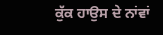ਕੁੱਕ ਹਾਉਸ ਦੇ ਨਾਂਵਾਂ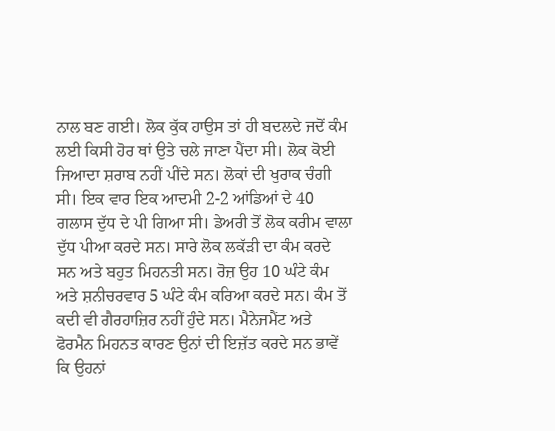ਨਾਲ ਬਣ ਗਈ। ਲੋਕ ਕੁੱਕ ਹਾਉਸ ਤਾਂ ਹੀ ਬਦਲਦੇ ਜਦੋਂ ਕੰਮ ਲਈ ਕਿਸੀ ਹੋਰ ਥਾਂ ਉਤੇ ਚਲੇ ਜਾਣਾ ਪੈਂਦਾ ਸੀ। ਲੋਕ ਕੋਈ ਜਿਆਦਾ ਸ਼ਰਾਬ ਨਹੀਂ ਪੀਂਦੇ ਸਨ। ਲੋਕਾਂ ਦੀ ਖੁਰਾਕ ਚੰਗੀ ਸੀ। ਇਕ ਵਾਰ ਇਕ ਆਦਮੀ 2-2 ਆਂਡਿਆਂ ਦੇ 40 ਗਲਾਸ ਦੁੱਧ ਦੇ ਪੀ ਗਿਆ ਸੀ। ਡੇਅਰੀ ਤੋਂ ਲੋਕ ਕਰੀਮ ਵਾਲਾ ਦੁੱਧ ਪੀਆ ਕਰਦੇ ਸਨ। ਸਾਰੇ ਲੋਕ ਲਕੱੜੀ ਦਾ ਕੰਮ ਕਰਦੇ ਸਨ ਅਤੇ ਬਹੁਤ ਮਿਹਨਤੀ ਸਨ। ਰੋਜ਼ ਉਹ 10 ਘੰਟੇ ਕੰਮ ਅਤੇ ਸ਼ਨੀਚਰਵਾਰ 5 ਘੰਟੇ ਕੰਮ ਕਰਿਆ ਕਰਦੇ ਸਨ। ਕੰਮ ਤੋਂ ਕਦੀ ਵੀ ਗੈਰਹਾਜ਼ਿਰ ਨਹੀਂ ਹੁੰਦੇ ਸਨ। ਮੈਨੇਜਮੈਂਟ ਅਤੇ ਫੋਰਮੈਨ ਮਿਹਨਤ ਕਾਰਣ ਉਨਾਂ ਦੀ ਇਜ਼ੱਤ ਕਰਦੇ ਸਨ ਭਾਵੇਂ ਕਿ ਉਹਨਾਂ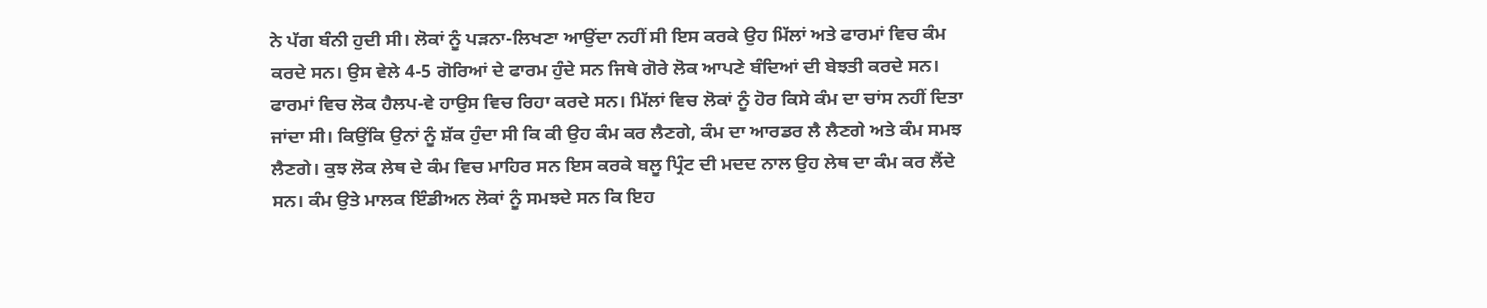ਨੇ ਪੱਗ ਬੰਨੀ ਹੁਦੀ ਸੀ। ਲੋਕਾਂ ਨੂੰ ਪੜਨਾ-ਲਿਖਣਾ ਆਉਂਦਾ ਨਹੀਂ ਸੀ ਇਸ ਕਰਕੇ ਉਹ ਮਿੱਲਾਂ ਅਤੇ ਫਾਰਮਾਂ ਵਿਚ ਕੰਮ ਕਰਦੇ ਸਨ। ਉਸ ਵੇਲੇ 4-5 ਗੋਰਿਆਂ ਦੇ ਫਾਰਮ ਹੁੰਦੇ ਸਨ ਜਿਥੇ ਗੋਰੇ ਲੋਕ ਆਪਣੇ ਬੰਦਿਆਂ ਦੀ ਬੇਝਤੀ ਕਰਦੇ ਸਨ। ਫਾਰਮਾਂ ਵਿਚ ਲੋਕ ਹੈਲਪ-ਵੇ ਹਾਉਸ ਵਿਚ ਰਿਹਾ ਕਰਦੇ ਸਨ। ਮਿੱਲਾਂ ਵਿਚ ਲੋਕਾਂ ਨੂੰ ਹੋਰ ਕਿਸੇ ਕੰਮ ਦਾ ਚਾਂਸ ਨਹੀਂ ਦਿਤਾ ਜਾਂਦਾ ਸੀ। ਕਿਉਂਕਿ ਉਨਾਂ ਨੂੰ ਸ਼ੱਕ ਹੁੰਦਾ ਸੀ ਕਿ ਕੀ ਉਹ ਕੰਮ ਕਰ ਲੈਣਗੇ, ਕੰਮ ਦਾ ਆਰਡਰ ਲੈ ਲੈਣਗੇ ਅਤੇ ਕੰਮ ਸਮਝ ਲੈਣਗੇ। ਕੁਝ ਲੋਕ ਲੇਥ ਦੇ ਕੰਮ ਵਿਚ ਮਾਹਿਰ ਸਨ ਇਸ ਕਰਕੇ ਬਲੂ ਪ੍ਰਿੰਟ ਦੀ ਮਦਦ ਨਾਲ ਉਹ ਲੇਥ ਦਾ ਕੰਮ ਕਰ ਲੈਂਦੇ ਸਨ। ਕੰਮ ਉਤੇ ਮਾਲਕ ਇੰਡੀਅਨ ਲੋਕਾਂ ਨੂੰ ਸਮਝਦੇ ਸਨ ਕਿ ਇਹ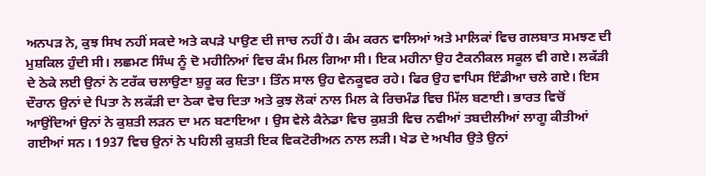ਅਨਪੜ ਨੇ, ਕੁਝ ਸਿਖ ਨਹੀਂ ਸਕਦੇ ਅਤੇ ਕਪੜੇ ਪਾਉਣ ਦੀ ਜਾਚ ਨਹੀਂ ਹੈ। ਕੰਮ ਕਰਨ ਵਾਲਿਆਂ ਅਤੇ ਮਾਲਿਕਾਂ ਵਿਚ ਗਲਬਾਤ ਸਮਝਣ ਦੀ ਮੁਸ਼ਕਿਲ ਹੁੰਦੀ ਸੀ। ਲਛਮਣ ਸਿੰਘ ਨੂੰ ਦੋ ਮਹੀਨਿਆਂ ਵਿਚ ਕੰਮ ਮਿਲ ਗਿਆ ਸੀ। ਇਕ ਮਹੀਨਾ ਉਹ ਟੈਕਨੀਕਲ ਸਕੂਲ ਵੀ ਗਏ। ਲਕੱੜੀ ਦੇ ਠੇਕੇ ਲਈ ਉਨਾਂ ਨੇ ਟਰੱਕ ਚਲਾਉਣਾ ਸ਼ੁਰੂ ਕਰ ਦਿਤਾ। ਤਿੰਨ ਸਾਲ ਉਹ ਵੇਨਕੂਵਰ ਰਹੇ। ਫਿਰ ਉਹ ਵਾਪਿਸ ਇੰਡੀਆ ਚਲੇ ਗਏ। ਇਸ ਦੌਰਾਨ ਉਨਾਂ ਦੇ ਪਿਤਾ ਨੇ ਲਕੱੜੀ ਦਾ ਠੇਕਾ ਵੇਚ ਦਿਤਾ ਅਤੇ ਕੁਝ ਲੋਕਾਂ ਨਾਲ ਮਿਲ ਕੇ ਰਿਚਮੰਡ ਵਿਚ ਮਿੱਲ ਬਣਾਈ। ਭਾਰਤ ਵਿਚੋਂ ਆਉਂਦਿਆਂ ਉਨਾਂ ਨੇ ਕੁਸ਼ਤੀ ਲੜਨ ਦਾ ਮਨ ਬਣਾਇਆ । ਉਸ ਵੇਲੇ ਕੈਨੇਡਾ ਵਿਚ ਕੁਸ਼ਤੀ ਵਿਚ ਨਵੀਆਂ ਤਬਦੀਲੀਆਂ ਲਾਗੂ ਕੀਤੀਆਂ ਗਈਆਂ ਸਨ। 1937 ਵਿਚ ਉਨਾਂ ਨੇ ਪਹਿਲੀ ਕੁਸ਼ਤੀ ਇਕ ਵਿਕਟੋਰੀਅਨ ਨਾਲ ਲੜੀ। ਖੇਡ ਦੇ ਅਖੀਰ ਉਤੇ ਉਨਾਂ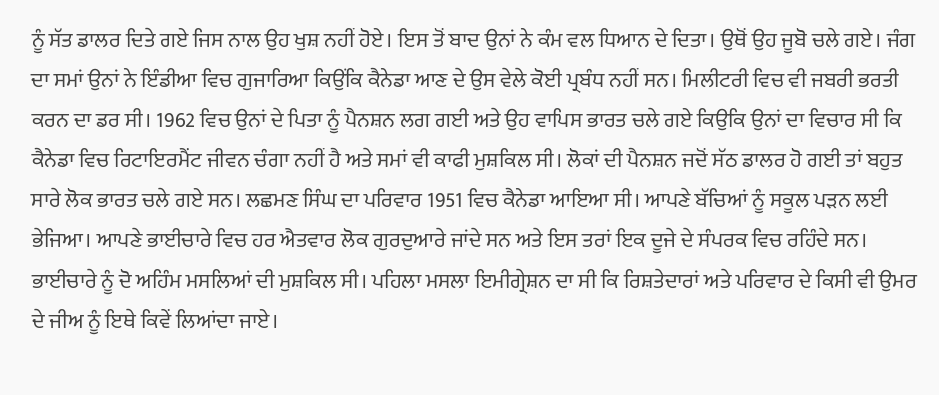ਨੂੰ ਸੱਤ ਡਾਲਰ ਦਿਤੇ ਗਏ ਜਿਸ ਨਾਲ ਉਹ ਖੁਸ਼ ਨਹੀਂ ਹੋਏ। ਇਸ ਤੋਂ ਬਾਦ ਉਨਾਂ ਨੇ ਕੰਮ ਵਲ ਧਿਆਨ ਦੇ ਦਿਤਾ। ਉਥੋਂ ਉਹ ਜੂਬੋ ਚਲੇ ਗਏ। ਜੰਗ ਦਾ ਸਮਾਂ ਉਨਾਂ ਨੇ ਇੰਡੀਆ ਵਿਚ ਗੁਜਾਰਿਆ ਕਿਉਂਕਿ ਕੈਨੇਡਾ ਆਣ ਦੇ ਉਸ ਵੇਲੇ ਕੋਈ ਪ੍ਰਬੰਧ ਨਹੀਂ ਸਨ। ਮਿਲੀਟਰੀ ਵਿਚ ਵੀ ਜਬਰੀ ਭਰਤੀ ਕਰਨ ਦਾ ਡਰ ਸੀ। 1962 ਵਿਚ ਉਨਾਂ ਦੇ ਪਿਤਾ ਨੂੰ ਪੈਨਸ਼ਨ ਲਗ ਗਈ ਅਤੇ ਉਹ ਵਾਪਿਸ ਭਾਰਤ ਚਲੇ ਗਏ ਕਿਉਕਿ ਉਨਾਂ ਦਾ ਵਿਚਾਰ ਸੀ ਕਿ ਕੈਨੇਡਾ ਵਿਚ ਰਿਟਾਇਰਮੈਂਟ ਜੀਵਨ ਚੰਗਾ ਨਹੀਂ ਹੈ ਅਤੇ ਸਮਾਂ ਵੀ ਕਾਫੀ ਮੁਸ਼ਕਿਲ ਸੀ। ਲੋਕਾਂ ਦੀ ਪੈਨਸ਼ਨ ਜਦੋਂ ਸੱਠ ਡਾਲਰ ਹੋ ਗਈ ਤਾਂ ਬਹੁਤ ਸਾਰੇ ਲੋਕ ਭਾਰਤ ਚਲੇ ਗਏ ਸਨ। ਲਛਮਣ ਸਿੰਘ ਦਾ ਪਰਿਵਾਰ 1951 ਵਿਚ ਕੈਨੇਡਾ ਆਇਆ ਸੀ। ਆਪਣੇ ਬੱਚਿਆਂ ਨੂੰ ਸਕੂਲ ਪੜਨ ਲਈ ਭੇਜਿਆ। ਆਪਣੇ ਭਾਈਚਾਰੇ ਵਿਚ ਹਰ ਐਤਵਾਰ ਲੋਕ ਗੁਰਦੁਆਰੇ ਜਾਂਦੇ ਸਨ ਅਤੇ ਇਸ ਤਰਾਂ ਇਕ ਦੂਜੇ ਦੇ ਸੰਪਰਕ ਵਿਚ ਰਹਿੰਦੇ ਸਨ। ਭਾਈਚਾਰੇ ਨੂੰ ਦੋ ਅਹਿੰਮ ਮਸਲਿਆਂ ਦੀ ਮੁਸ਼ਕਿਲ ਸੀ। ਪਹਿਲਾ ਮਸਲਾ ਇਮੀਗ੍ਰੇਸ਼ਨ ਦਾ ਸੀ ਕਿ ਰਿਸ਼ਤੇਦਾਰਾਂ ਅਤੇ ਪਰਿਵਾਰ ਦੇ ਕਿਸੀ ਵੀ ਉਮਰ ਦੇ ਜੀਅ ਨੂੰ ਇਥੇ ਕਿਵੇਂ ਲਿਆਂਦਾ ਜਾਏ।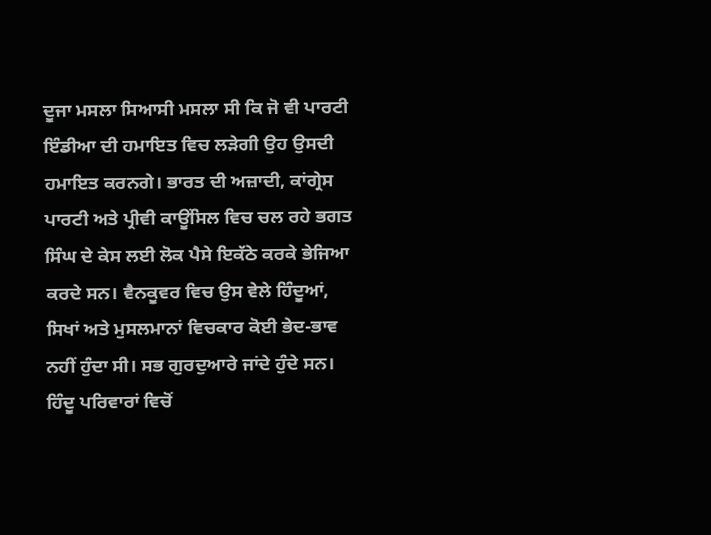ਦੂਜਾ ਮਸਲਾ ਸਿਆਸੀ ਮਸਲਾ ਸੀ ਕਿ ਜੋ ਵੀ ਪਾਰਟੀ ਇੰਡੀਆ ਦੀ ਹਮਾਇਤ ਵਿਚ ਲੜੇਗੀ ਉਹ ਉਸਦੀ ਹਮਾਇਤ ਕਰਨਗੇ। ਭਾਰਤ ਦੀ ਅਜ਼ਾਦੀ, ਕਾਂਗ੍ਰੇਸ ਪਾਰਟੀ ਅਤੇ ਪ੍ਰੀਵੀ ਕਾਊਂਸਿਲ ਵਿਚ ਚਲ ਰਹੇ ਭਗਤ ਸਿੰਘ ਦੇ ਕੇਸ ਲਈ ਲੋਕ ਪੈਸੇ ਇਕੱਠੇ ਕਰਕੇ ਭੇਜਿਆ ਕਰਦੇ ਸਨ। ਵੈਨਕੂਵਰ ਵਿਚ ਉਸ ਵੇਲੇ ਹਿੰਦੂਆਂ, ਸਿਖਾਂ ਅਤੇ ਮੁਸਲਮਾਨਾਂ ਵਿਚਕਾਰ ਕੋਈ ਭੇਦ-ਭਾਵ ਨਹੀਂ ਹੁੰਦਾ ਸੀ। ਸਭ ਗੁਰਦੁਆਰੇ ਜਾਂਦੇ ਹੁੰਦੇ ਸਨ। ਹਿੰਦੂ ਪਰਿਵਾਰਾਂ ਵਿਚੋਂ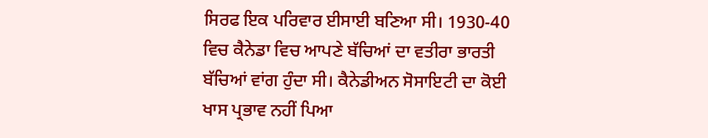ਸਿਰਫ ਇਕ ਪਰਿਵਾਰ ਈਸਾਈ ਬਣਿਆ ਸੀ। 1930-40 ਵਿਚ ਕੈਨੇਡਾ ਵਿਚ ਆਪਣੇ ਬੱਚਿਆਂ ਦਾ ਵਤੀਰਾ ਭਾਰਤੀ ਬੱਚਿਆਂ ਵਾਂਗ ਹੁੰਦਾ ਸੀ। ਕੈਨੇਡੀਅਨ ਸੋਸਾਇਟੀ ਦਾ ਕੋਈ ਖਾਸ ਪ੍ਰਭਾਵ ਨਹੀਂ ਪਿਆ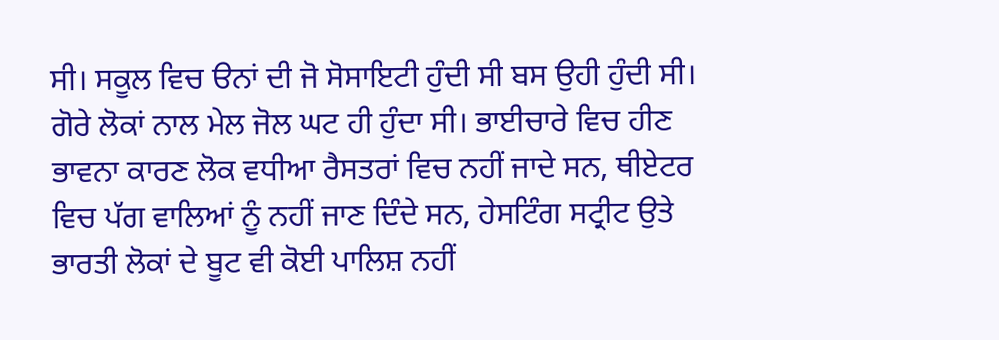ਸੀ। ਸਕੂਲ ਵਿਚ ੳਨਾਂ ਦੀ ਜੋ ਸੋਸਾਇਟੀ ਹੁੰਦੀ ਸੀ ਬਸ ਉਹੀ ਹੁੰਦੀ ਸੀ। ਗੋਰੇ ਲੋਕਾਂ ਨਾਲ ਮੇਲ ਜੋਲ ਘਟ ਹੀ ਹੁੰਦਾ ਸੀ। ਭਾਈਚਾਰੇ ਵਿਚ ਹੀਣ ਭਾਵਨਾ ਕਾਰਣ ਲੋਕ ਵਧੀਆ ਰੈਸਤਰਾਂ ਵਿਚ ਨਹੀਂ ਜਾਦੇ ਸਨ, ਥੀਏਟਰ ਵਿਚ ਪੱਗ ਵਾਲਿਆਂ ਨੂੰ ਨਹੀਂ ਜਾਣ ਦਿੰਦੇ ਸਨ, ਹੇਸਟਿੰਗ ਸਟ੍ਰੀਟ ਉਤੇ ਭਾਰਤੀ ਲੋਕਾਂ ਦੇ ਬੂਟ ਵੀ ਕੋਈ ਪਾਲਿਸ਼ ਨਹੀਂ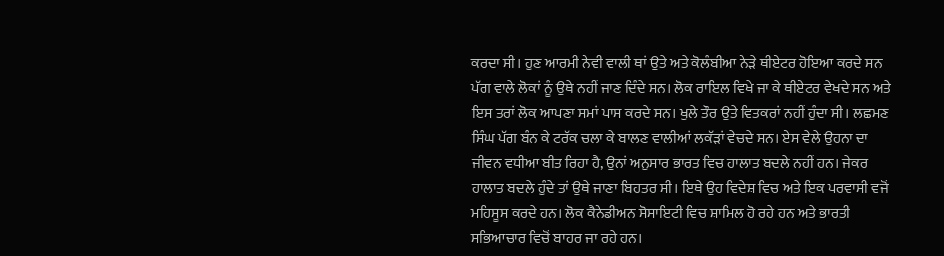ਕਰਦਾ ਸੀ। ਹੁਣ ਆਰਮੀ ਨੇਵੀ ਵਾਲੀ ਥਾਂ ਉਤੇ ਅਤੇ ਕੋਲੰਬੀਆ ਨੇੜੇ ਥੀਏਟਰ ਹੋਇਆ ਕਰਦੇ ਸਨ ਪੱਗ ਵਾਲੇ ਲੋਕਾਂ ਨੂੰ ਉਥੇ ਨਹੀਂ ਜਾਣ ਦਿੰਦੇ ਸਨ। ਲੋਕ ਰਾਇਲ ਵਿਖੇ ਜਾ ਕੇ ਥੀਏਟਰ ਵੇਖਦੇ ਸਨ ਅਤੇ ਇਸ ਤਰਾਂ ਲੋਕ ਆਪਣਾ ਸਮਾਂ ਪਾਸ ਕਰਦੇ ਸਨ। ਖੁਲੇ ਤੌਰ ਉਤੇ ਵਿਤਕਰਾਂ ਨਹੀਂ ਹੁੰਦਾ ਸੀ। ਲਛਮਣ ਸਿੰਘ ਪੱਗ ਬੰਨ ਕੇ ਟਰੱਕ ਚਲਾ ਕੇ ਬਾਲਣ ਵਾਲੀਆਂ ਲਕੱੜਾਂ ਵੇਚਦੇ ਸਨ। ਏਸ ਵੇਲੇ ਉਹਨਾ ਦਾ ਜੀਵਨ ਵਧੀਆ ਬੀਤ ਰਿਹਾ ਹੈ, ਉਨਾਂ ਅਨੁਸਾਰ ਭਾਰਤ ਵਿਚ ਹਾਲਾਤ ਬਦਲੇ ਨਹੀਂ ਹਨ। ਜੇਕਰ ਹਾਲਾਤ ਬਦਲੇ ਹੁੰਦੇ ਤਾਂ ਉਥੇ ਜਾਣਾ ਬਿਹਤਰ ਸੀ। ਇਥੇ ਉਹ ਵਿਦੇਸ਼ ਵਿਚ ਅਤੇ ਇਕ ਪਰਵਾਸੀ ਵਜੋਂ ਮਹਿਸੂਸ ਕਰਦੇ ਹਨ। ਲੋਕ ਕੈਨੇਡੀਅਨ ਸੋਸਾਇਟੀ ਵਿਚ ਸ਼ਾਮਿਲ ਹੋ ਰਹੇ ਹਨ ਅਤੇ ਭਾਰਤੀ ਸਭਿਆਚਾਰ ਵਿਚੋਂ ਬਾਹਰ ਜਾ ਰਹੇ ਹਨ।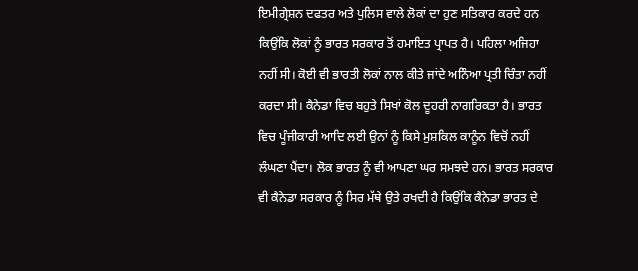ਇਮੀਗ੍ਰੇਸ਼ਨ ਦਫਤਰ ਅਤੇ ਪੁਲਿਸ ਵਾਲੇ ਲੋਕਾਂ ਦਾ ਹੁਣ ਸਤਿਕਾਰ ਕਰਦੇ ਹਨ ਕਿਉਂਕਿ ਲੋਕਾਂ ਨੂੰ ਭਾਰਤ ਸਰਕਾਰ ਤੋਂ ਹਮਾਇਤ ਪ੍ਰਾਪਤ ਹੈ। ਪਹਿਲਾ ਅਜਿਹਾ ਨਹੀਂ ਸੀ। ਕੋਈ ਵੀ ਭਾਰਤੀ ਲੋਕਾਂ ਨਾਲ ਕੀਤੇ ਜਾਂਦੇ ਅਨਿੰਆ ਪ੍ਰਤੀ ਚਿੰਤਾ ਨਹੀਂ ਕਰਦਾ ਸੀ। ਕੈਨੇਡਾ ਵਿਚ ਬਹੁਤੇ ਸਿਖਾਂ ਕੋਲ ਦੂਹਰੀ ਨਾਗਰਿਕਤਾ ਹੈ। ਭਾਰਤ ਵਿਚ ਪੂੰਜੀਕਾਰੀ ਆਦਿ ਲਈ ਉਨਾਂ ਨੂੰ ਕਿਸੇ ਮੁਸ਼ਕਿਲ ਕਾਨੂੰਨ ਵਿਚੋਂ ਨਹੀਂ ਲੰਘਣਾ ਪੈਂਦਾ। ਲੋਕ ਭਾਰਤ ਨੂੰ ਵੀ ਆਪਣਾ ਘਰ ਸਮਝਦੇ ਹਨ। ਭਾਰਤ ਸਰਕਾਰ ਵੀ ਕੈਨੇਡਾ ਸਰਕਾਰ ਨੂੰ ਸਿਰ ਮੱਥੇ ਉਤੇ ਰਖਦੀ ਹੈ ਕਿਉਂਕਿ ਕੈਨੇਡਾ ਭਾਰਤ ਦੇ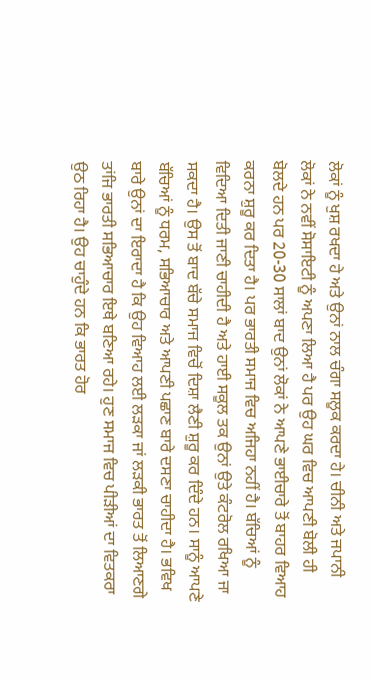ਲੋਕਾਂ ਨੂੰ ਖੁਸ਼ ਰਖਦਾ ਹੇ ਅਤੇ ਉਨਾਂ ਨਾਲ ਚੰਗਾ ਸਲੂਕ ਕਰਦਾ ਹੇ। ਚੀਨੀ ਅਤੇ ਜਪਾਨੀ ਲੋਕਾਂ ਨੇ ਨਵੀਂ ਸੋਸਾਇਟੀ ਨੂੰ ਅਪਣਾ ਲਿਆ ਹੈ ਪਰ ਉਹ ਘਰ ਵਿਚ ਆਪਣੀ ਬੋਲੀ ਹੀ ਬੋਲਦੇ ਹਨ ਪਰ 20-30 ਸਾਲਾਂ ਬਾਦ ਉਨਾਂ ਲੋਕਾਂ ਨੇ ਆਪਣੇ ਭਾਈਚਾਰੇ ਤੋਂ ਬਾਹਰ ਵਿਆਹ ਕਰਨਾ ਸ਼ੁਰੂ ਕਰ ਦਿਤਾ ਹੈ। ਪਰ ਭਾਰਤੀ ਸਮਾਜ ਵਿਚ ਅਜਿਹਾ ਨਹੀਂ ਹੈ। ਬੱਚਿਆਂ ਨੂੰ ਵਿਦਿਆ ਦਿਤੀ ਜਾਣੀ ਚਾਹੀਦੀ ਹੈ ਅਤੇ ਹਾਈ ਸਕੂਲ ਤਕ ਉਨਾਂ ਉਤੇ ਕੰਟਰੋਲ ਰਖਿਆ ਜਾ ਸਕਦਾ ਹੈ। ਉਸ ਤੋਂ ਬਾਦ ਬੱਚੇ ਸਮਾਜ ਵਿਚੋਂ ਦਿਸ਼ਾ ਲੈਣੀ ਸ਼ੁਰੂ ਕਰ ਦਿੰਦੇ ਹਨ। ਸਾਨੂੰ ਆਪਣੇ ਬੱਚਿਆਂ ਨੂੰ ਧਰਮ, ਸਭਿਆਚਾਰ ਅਤੇ ਆਪਣੀ ਪਛਾਣ ਬਾਰੇ ਦਸਣਾ ਚਾਹੀਦਾ ਹੈ। ਭਵਿਖ ਬਾਰੇ ਉਨਾਂ ਦਾ ਇਰਾਦਾ ਹੈ ਕਿ ਉਹ ਵਿਆਹ ਲਈ ਲੜਕਾ ਜਾਂ ਲੜਕੀ ਭਾਰਤ ਤੋਂ ਲਿਆਣਗੇ ਤਾਂਜਿ ਭਾਰਤੀ ਸਭਿਆਚਾਰ ਇਥੇ ਬਣਿਆ ਰਹੇ। ਹੁਣ ਸਮਾਜ ਵਿਚ ਪੀੜੀਆਂ ਦਾ ਵਿਤਕਰਾ ਉਠ ਰਿਹਾ ਹੈ। ਉਹ ਚਾਹੁੰਦੇ ਹਨ ਕਿ ਭਾਰਤ ਹੋਰ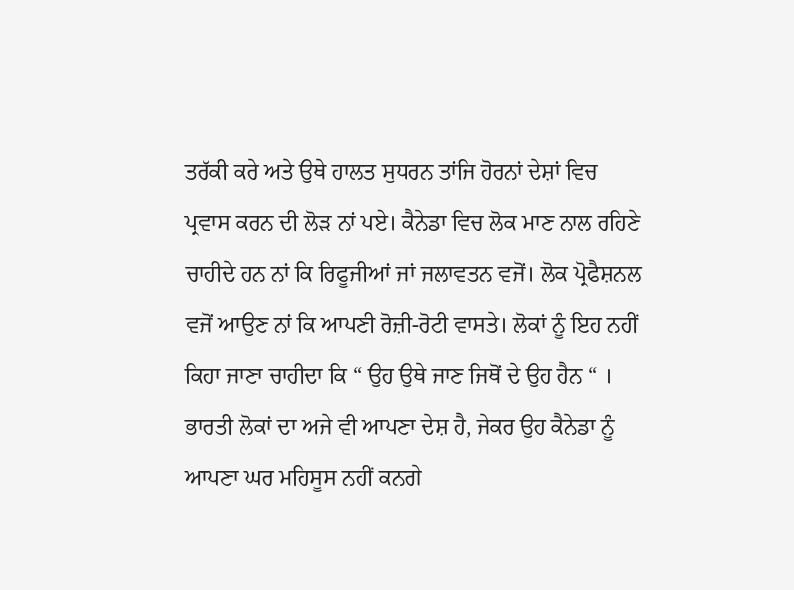ਤਰੱਕੀ ਕਰੇ ਅਤੇ ਉਥੇ ਹਾਲਤ ਸੁਧਰਨ ਤਾਂਜਿ ਹੋਰਨਾਂ ਦੇਸ਼ਾਂ ਵਿਚ ਪ੍ਰਵਾਸ ਕਰਨ ਦੀ ਲੋੜ ਨਾਂ ਪਏ। ਕੈਨੇਡਾ ਵਿਚ ਲੋਕ ਮਾਣ ਨਾਲ ਰਹਿਣੇ ਚਾਹੀਦੇ ਹਨ ਨਾਂ ਕਿ ਰਿਫੂਜੀਆਂ ਜਾਂ ਜਲਾਵਤਨ ਵਜੋਂ। ਲੋਕ ਪ੍ਰੋਫੈਸ਼ਨਲ ਵਜੋਂ ਆਉਣ ਨਾਂ ਕਿ ਆਪਣੀ ਰੋਜ਼ੀ-ਰੋਟੀ ਵਾਸਤੇ। ਲੋਕਾਂ ਨੂੰ ਇਹ ਨਹੀਂ ਕਿਹਾ ਜਾਣਾ ਚਾਹੀਦਾ ਕਿ “ ਉਹ ਉਥੇ ਜਾਣ ਜਿਥੋਂ ਦੇ ਉਹ ਹੈਨ “ । ਭਾਰਤੀ ਲੋਕਾਂ ਦਾ ਅਜੇ ਵੀ ਆਪਣਾ ਦੇਸ਼ ਹੈ, ਜੇਕਰ ਉਹ ਕੈਨੇਡਾ ਨੂੰ ਆਪਣਾ ਘਰ ਮਹਿਸੂਸ ਨਹੀਂ ਕਨਗੇ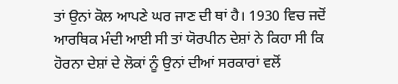ਤਾਂ ਉਨਾਂ ਕੋਲ ਆਪਣੇ ਘਰ ਜਾਣ ਦੀ ਥਾਂ ਹੈ। 1930 ਵਿਚ ਜਦੋਂ ਆਰਥਿਕ ਮੰਦੀ ਆਈ ਸੀ ਤਾਂ ਯੋਰਪੀਨ ਦੇਸ਼ਾਂ ਨੇ ਕਿਹਾ ਸੀ ਕਿ ਹੋਰਨਾ ਦੇਸ਼ਾਂ ਦੇ ਲੋਕਾਂ ਨੂੰ ਉਨਾਂ ਦੀਆਂ ਸਰਕਾਰਾਂ ਵਲੋਂ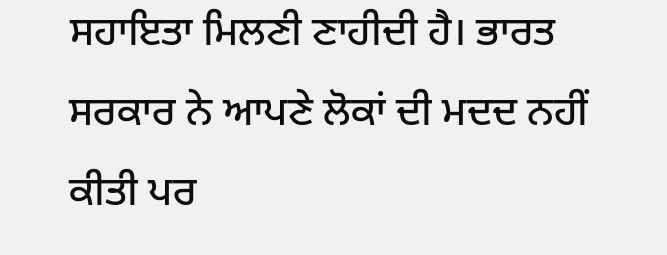ਸਹਾਇਤਾ ਮਿਲਣੀ ਣਾਹੀਦੀ ਹੈ। ਭਾਰਤ ਸਰਕਾਰ ਨੇ ਆਪਣੇ ਲੋਕਾਂ ਦੀ ਮਦਦ ਨਹੀਂ ਕੀਤੀ ਪਰ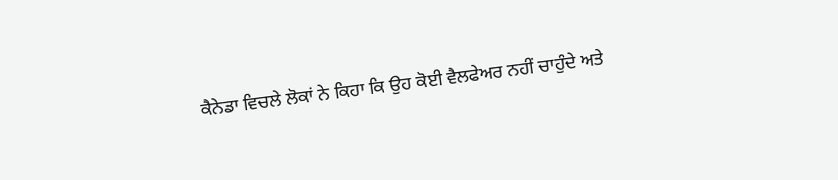ਕੈਨੇਡਾ ਵਿਚਲੇ ਲੋਕਾਂ ਨੇ ਕਿਹਾ ਕਿ ਉਹ ਕੋਈ ਵੈਲਫੇਅਰ ਨਹੀਂ ਚਾਹੁੰਦੇ ਅਤੇ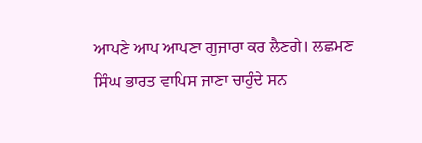ਆਪਣੇ ਆਪ ਆਪਣਾ ਗੁਜਾਰਾ ਕਰ ਲੈਣਗੇ। ਲਛਮਣ ਸਿੰਘ ਭਾਰਤ ਵਾਪਿਸ ਜਾਣਾ ਚਾਹੁੰਦੇ ਸਨ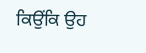ਕਿਉਂਕਿ ਉਹ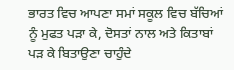ਭਾਰਤ ਵਿਚ ਆਪਣਾ ਸਮਾਂ ਸਕੂਲ ਵਿਚ ਬੱਚਿਆਂ ਨੂੰ ਮੁਫਤ ਪੜਾ ਕੇ, ਦੋਸਤਾਂ ਨਾਲ ਅਤੇ ਕਿਤਾਬਾਂ ਪੜ ਕੇ ਬਿਤਾਉਣਾ ਚਾਹੁੰਦੇ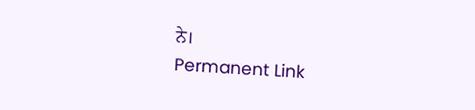ਨੇ।
Permanent Link